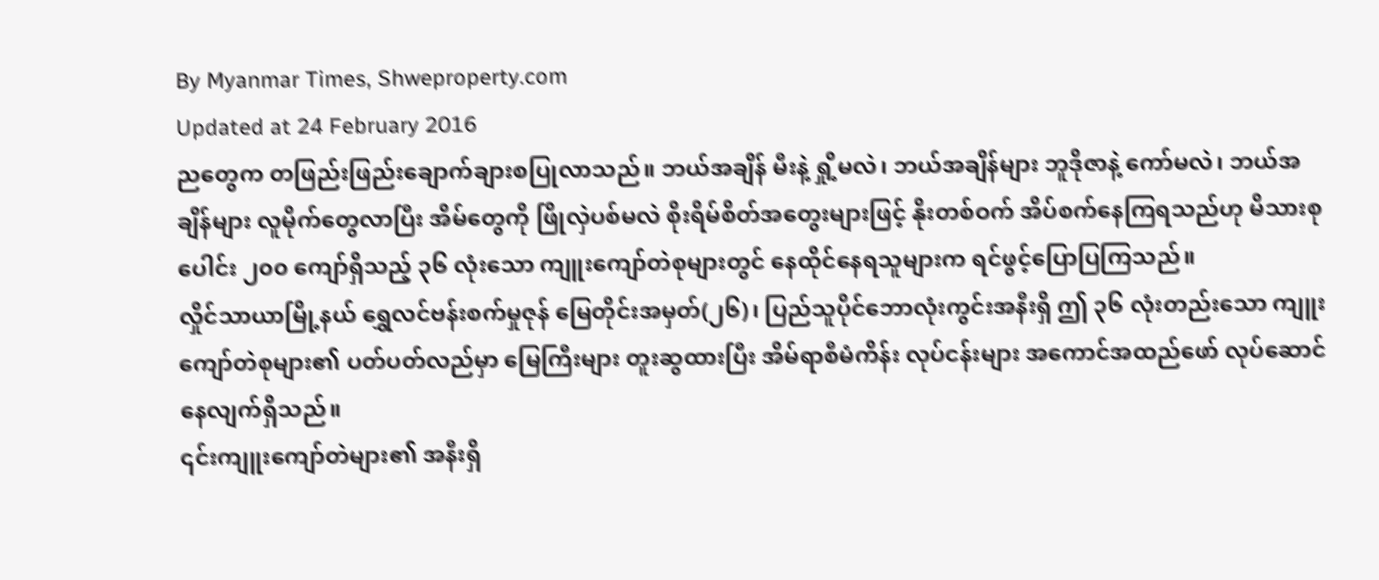By Myanmar Times, Shweproperty.com
Updated at 24 February 2016
ညတွေက တဖြည်းဖြည်းချောက်ချားစပြုလာသည်။ ဘယ်အချိန် မီးနဲ့ ရှို့မလဲ၊ ဘယ်အချိန်များ ဘူဒိုဇာနဲ့ ကော်မလဲ၊ ဘယ်အချိန်များ လူမိုက်တွေလာပြီး အိမ်တွေကို ဖြိုလှဲပစ်မလဲ စိုးရိမ်စိတ်အတွေးများဖြင့် နိုးတစ်ဝက် အိပ်စက်နေကြရသည်ဟု မိသားစုပေါင်း ၂၀၀ ကျော်ရှိသည့် ၃၆ လုံးသော ကျူးကျော်တဲစုများတွင် နေထိုင်နေရသူများက ရင်ဖွင့်ပြောပြကြသည်။
လှိုင်သာယာမြို့နယ် ရွှေလင်ဗန်းစက်မှုဇုန် မြေတိုင်းအမှတ်(၂၆)၊ ပြည်သူပိုင်ဘောလုံးကွင်းအနီးရှိ ဤ ၃၆ လုံးတည်းသော ကျူးကျော်တဲစုများ၏ ပတ်ပတ်လည်မှာ မြေကြီးများ တူးဆွထားပြီး အိမ်ရာစီမံကိန်း လုပ်ငန်းများ အကောင်အထည်ဖော် လုပ်ဆောင်နေလျက်ရှိသည်။
၎င်းကျူးကျော်တဲများ၏ အနီးရှိ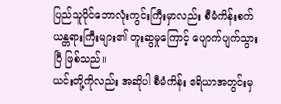ပြည်သူပိုင်ဘောလုံးကွင်းကြီးမှာလည်း စီမံကိန်းစက်ယန္တရားကြီးများ၏ တူးဆွမှုကြောင့် ပျောက်ပျက်သွားပြီ ဖြစ်သည်။
ယင်းတို့ကိုလည်း အဆိုပါ စီမံကိန်း ဧရိယာအတွင်းမှ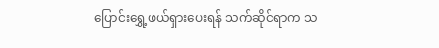ပြောင်းရွှေ့ဖယ်ရှားပေးရန် သက်ဆိုင်ရာက သ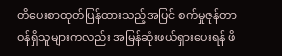တိပေးစာထုတ်ပြန်ထားသည့်အပြင် စက်မှုဇုန်တာဝန်ရှိသူများကလည်း အမြန်ဆုံးဖယ်ရှားပေးရန် ဖိ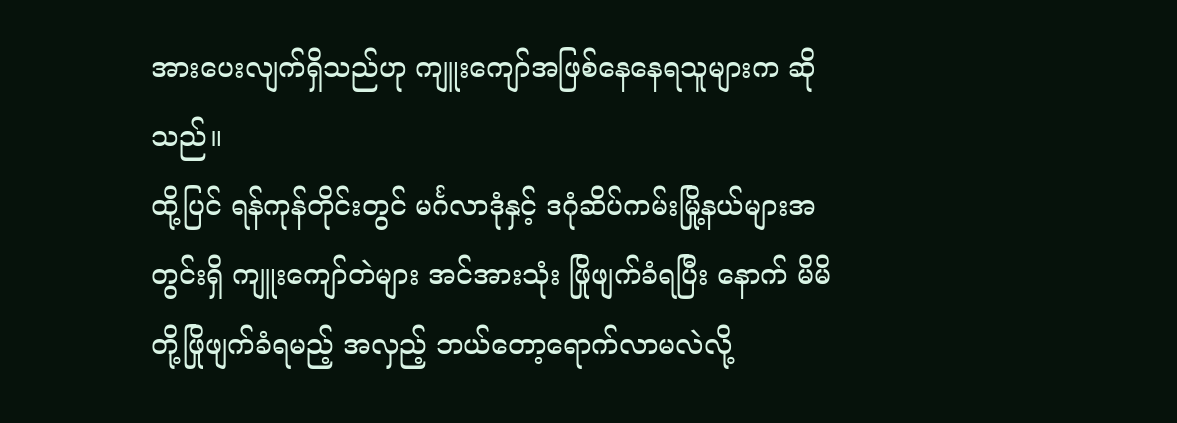အားပေးလျက်ရှိသည်ဟု ကျူးကျော်အဖြစ်နေနေရသူများက ဆိုသည်။
ထို့ပြင် ရန်ကုန်တိုင်းတွင် မင်္ဂလာဒုံနှင့် ဒဂုံဆိပ်ကမ်းမြို့နယ်များအတွင်းရှိ ကျူးကျော်တဲများ အင်အားသုံး ဖြိုဖျက်ခံရပြီး နောက် မိမိတို့ဖြိုဖျက်ခံရမည့် အလှည့် ဘယ်တော့ရောက်လာမလဲလို့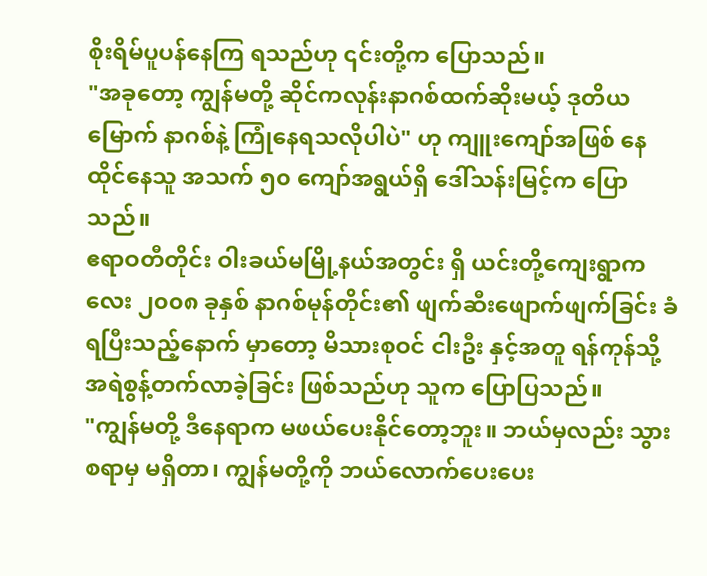စိုးရိမ်ပူပန်နေကြ ရသည်ဟု ၎င်းတို့က ပြောသည်။
"အခုတော့ ကျွန်မတို့ ဆိုင်ကလုန်းနာဂစ်ထက်ဆိုးမယ့် ဒုတိယမြောက် နာဂစ်နဲ့ ကြုံနေရသလိုပါပဲ" ဟု ကျူးကျော်အဖြစ် နေထိုင်နေသူ အသက် ၅၀ ကျော်အရွယ်ရှိ ဒေါ်သန်းမြင့်က ပြောသည်။
ဧရာဝတီတိုင်း ဝါးခယ်မမြို့နယ်အတွင်း ရှိ ယင်းတို့ကျေးရွာကလေး ၂၀၀၈ ခုနှစ် နာဂစ်မုန်တိုင်း၏ ဖျက်ဆီးဖျောက်ဖျက်ခြင်း ခံရပြီးသည့်နောက် မှာတော့ မိသားစုဝင် ငါးဦး နှင့်အတူ ရန်ကုန်သို့ အရဲစွန့်တက်လာခဲ့ခြင်း ဖြစ်သည်ဟု သူက ပြောပြသည်။
"ကျွန်မတို့ ဒီနေရာက မဖယ်ပေးနိုင်တော့ဘူး။ ဘယ်မှလည်း သွားစရာမှ မရှိတာ၊ ကျွန်မတို့ကို ဘယ်လောက်ပေးပေး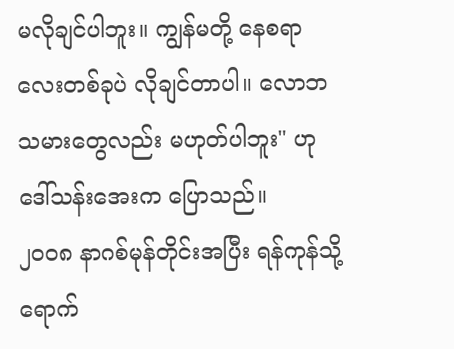မလိုချင်ပါဘူး။ ကျွန်မတို့ နေစရာလေးတစ်ခုပဲ လိုချင်တာပါ။ လောဘသမားတွေလည်း မဟုတ်ပါဘူး" ဟု ဒေါ်သန်းအေးက ပြောသည်။
၂၀၀၈ နာဂစ်မုန်တိုင်းအပြီး ရန်ကုန်သို့ ရောက်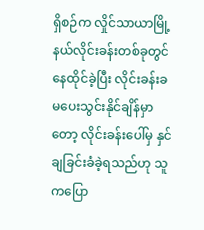ရှိစဉ်က လှိုင်သာယာမြို့နယ်လိုင်းခန်းတစ်ခုတွင် နေထိုင်ခဲ့ပြီး လိုင်းခန်းခ မပေးသွင်းနိုင်ချိန်မှာတော့ လိုင်းခန်းပေါ်မှ နှင်ချခြင်းခံခဲ့ရသည်ဟု သူကပြော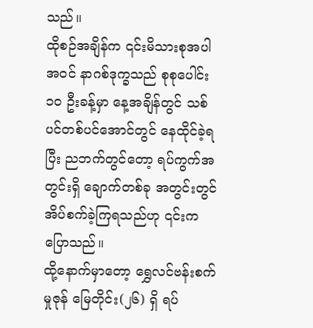သည်။
ထိုစဉ်အချိန်က ၎င်းမိသားစုအပါအဝင် နာဂစ်ဒုက္ခသည် စုစုပေါင်း ၁၀ ဦးခန့်မှာ နေ့အချိန်တွင် သစ်ပင်တစ်ပင်အောင်တွင် နေထိုင်ခဲ့ရပြီး ညဘက်တွင်တော့ ရပ်ကွက်အတွင်းရှိ ချောက်တစ်ခု အတွင်းတွင် အိပ်စက်ခဲ့ကြရသည်ဟု ၎င်းက ပြောသည်။
ထို့နောက်မှာတော့ ရွှေလင်ဗန်းစက်မှုဇုန် မြေတိုင်း(၂၆) ရှိ ရပ်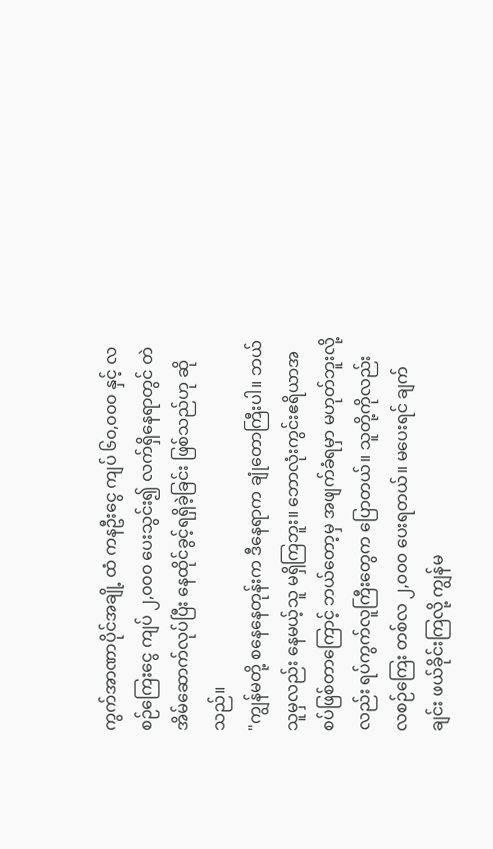ကွက်အာဏာပိုင်အချို့ ထံ ကနဦးငွေ ကျပ် ၆၀,၀၀၀ နှင့် လစဉ်ကြေးငွေ ကျပ် ၂,၀၀၀ ပေးသွင်း၍ လက်ရှိနေရာတွင် တဲအိမ်ဆောက်လုပ်ပြီး နေထိုင်ခွင့်ရရှိခဲ့ခြင်း ဖြစ်သည်ဟု ဆိုသည်။
"ကျွန်မတို့ စနေနေတုန်းက ဒီနေရာက ချုံတောကြီးပါ။ ဘယ်သူမှလည်း နေမယ့်သူ မရှိကြဘူး။ ဘောလုံးကွင်းဧရိယာအစပ်ဖြစ်တာကြောင့် ဘယ်တော့မှ အဖျက်ခံရမှာ မဟုတ်ဘူးလို့လည်း ရပ်ကွက်လူကြီးတွေက ပြောတယ်။ သူတို့ကိုလည်း လစဉ်ကြေး တစ်လ ၂,၀၀၀ ပေးရတယ်။ မပေးရင် ချက်ချင်း ဖယ်ခိုင်းကြလို့ ကျွန်မ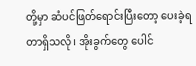တို့မှာ ဆံပင်ဖြတ်ရောင်းပြီးတော့ ပေးခဲ့ရတာရှိသလို၊ အိုးခွက်တွေ ပေါင်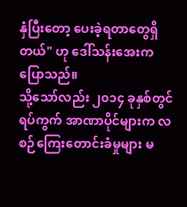နှံပြီးတော့ ပေးခဲ့ရတာတွေရှိတယ်" ဟု ဒေါ်သန်းအေးက ပြောသည်။
သို့သော်လည်း ၂၀၁၄ ခုနှစ်တွင် ရပ်ကွက် အာဏာပိုင်များက လစဉ်ကြေးတောင်းခံမှုများ မ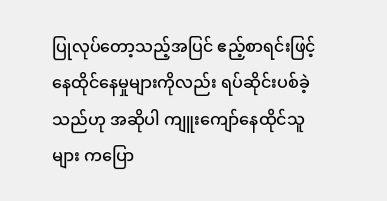ပြုလုပ်တော့သည့်အပြင် ဧည့်စာရင်းဖြင့် နေထိုင်နေမှုများကိုလည်း ရပ်ဆိုင်းပစ်ခဲ့သည်ဟု အဆိုပါ ကျူးကျော်နေထိုင်သူများ ကပြော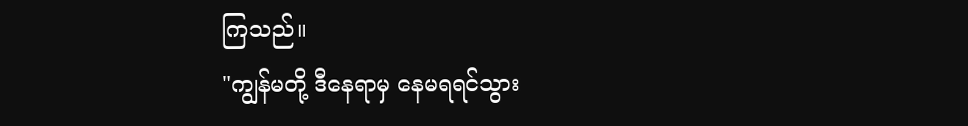ကြသည်။
"ကျွန်မတို့ ဒီနေရာမှ နေမရရင်သွား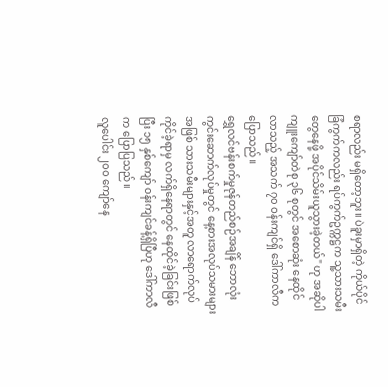စရာလည်း မရှိတော့ဘူး။ ပဲခူးမှာရှိတဲ့ ကိုယ်ပိုင် ခြံကွက်ကလည်း ရပ်ကွက်ဥက္ကဋ္ဌက သူ့သားသမီးတွေနေဖို့ အပိုင်သိမ်းယူသွားခဲ့တယ်" ဟု အဆိုပါ ကျူးကျော်တဲစု ၃၆ စုတွင် အစောဆုံး နေထိုင်လာသည့် အသက် ၇၀ ဝန်းကျင်ရှိ ဒေါ်ကာလီက ပြောသည်။
ရွှေလင်ဗန်းစက်မှုဇုန်တည်စဉ်အချိန် ဘောလုံးကွင်းဆောက်လုပ်မှုတွင် နေ့စားအလုပ်သမားများအဖြစ် သားသမီးများနှင့်အတူ လာရောက်လုပ် ကိုင်ခဲ့ရာမှ လက်ရှိနေရာတွင် နေထိုင်ခဲ့ခြင်းဖြစ်ပြီး ၁၅ နှစ်ကျော် ဝန်းကျင်ခန့်ရှိပြီဟု ဒေါ်ကာလီက ပြောပြသည်။
လူပေါင်း ၂၀၀ ကျော်နေ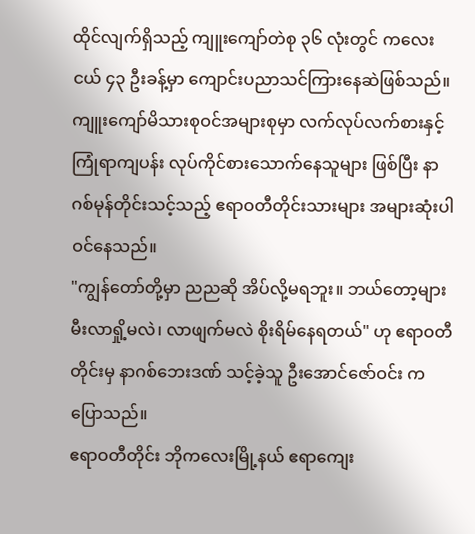ထိုင်လျက်ရှိသည့် ကျူးကျော်တဲစု ၃၆ လုံးတွင် ကလေးငယ် ၄၃ ဦးခန့်မှာ ကျောင်းပညာသင်ကြားနေဆဲဖြစ်သည်။
ကျူးကျော်မိသားစုဝင်အများစုမှာ လက်လုပ်လက်စားနှင့် ကြုံရာကျပန်း လုပ်ကိုင်စားသောက်နေသူများ ဖြစ်ပြီး နာဂစ်မုန်တိုင်းသင့်သည့် ဧရာဝတီတိုင်းသားများ အများဆုံးပါဝင်နေသည်။
"ကျွန်တော်တို့မှာ ညညဆို အိပ်လို့မရဘူး။ ဘယ်တော့များ မီးလာရှို့မလဲ၊ လာဖျက်မလဲ စိုးရိမ်နေရတယ်" ဟု ဧရာဝတီတိုင်းမှ နာဂစ်ဘေးဒဏ် သင့်ခဲ့သူ ဦးအောင်ဇော်ဝင်း ကပြောသည်။
ဧရာဝတီတိုင်း ဘိုကလေးမြို့နယ် ဧရာကျေး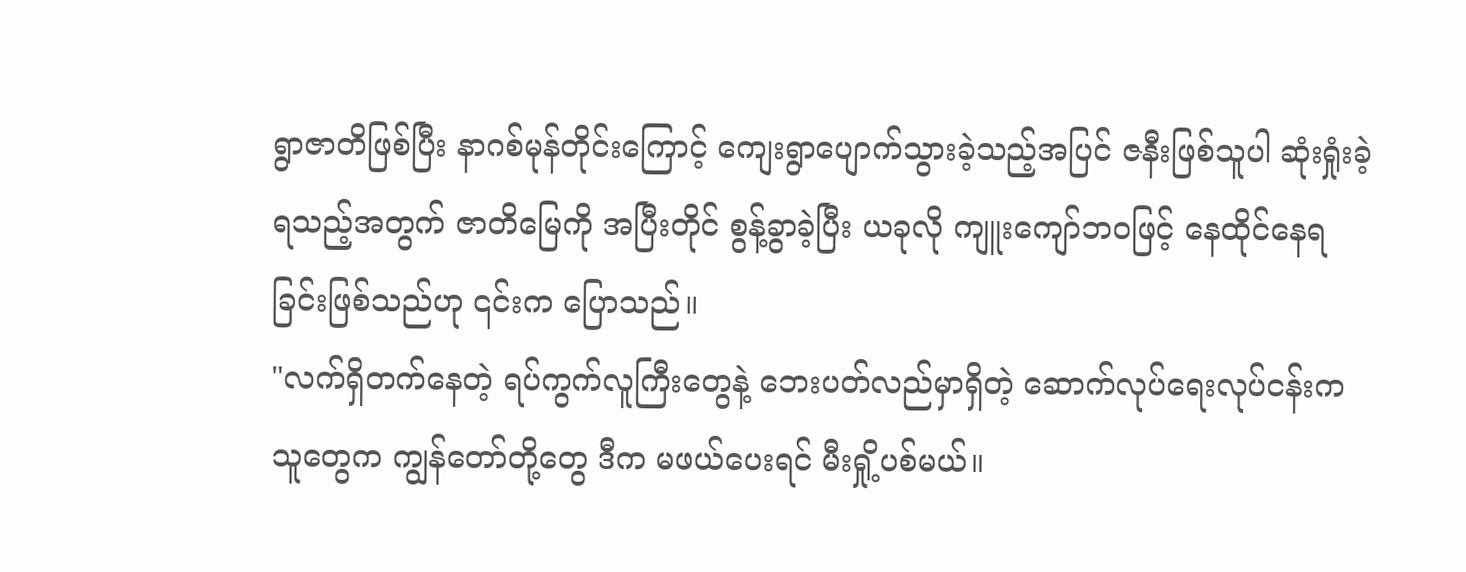ရွာဇာတိဖြစ်ပြီး နာဂစ်မုန်တိုင်းကြောင့် ကျေးရွာပျောက်သွားခဲ့သည့်အပြင် ဇနီးဖြစ်သူပါ ဆုံးရှုံးခဲ့ရသည့်အတွက် ဇာတိမြေကို အပြီးတိုင် စွန့်ခွာခဲ့ပြီး ယခုလို ကျူးကျော်ဘဝဖြင့် နေထိုင်နေရခြင်းဖြစ်သည်ဟု ၎င်းက ပြောသည်။
"လက်ရှိတက်နေတဲ့ ရပ်ကွက်လူကြီးတွေနဲ့ ဘေးပတ်လည်မှာရှိတဲ့ ဆောက်လုပ်ရေးလုပ်ငန်းက သူတွေက ကျွန်တော်တို့တွေ ဒီက မဖယ်ပေးရင် မီးရှို့ပစ်မယ်။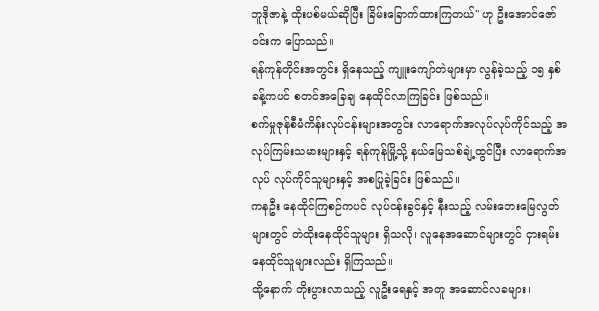ဘူဒိုဇာနဲ့ ထိုးပစ်မယ်ဆိုပြီး ခြိမ်းခြောက်ထားကြတယ်" ဟု ဦးအောင်ဇော်ဝင်းက ပြောသည်။
ရန်ကုန်တိုင်းအတွင်း ရှိနေသည့် ကျူးကျော်တဲများမှာ လွန်ခဲ့သည့် ၁၅ နှစ်ခန့်ကပင် စတင်အခြေချ နေထိုင်လာကြခြင်း ဖြစ်သည်။
စက်မှုဇုန်စီမံကိန်းလုပ်ငန်းများအတွင်း လာရောက်အလုပ်လုပ်ကိုင်သည့် အလုပ်ကြမ်းသမားများနှင့် ရန်ကုန်မြို့သို့ နယ်မြေသစ်ချဲ့ထွင်ပြီး လာရောက်အလုပ် လုပ်ကိုင်သူများနှင့် အစပြုခဲ့ခြင်း ဖြစ်သည်။
ကနဦး နေထိုင်ကြစဉ်ကပင် လုပ်ငန်းခွင်နှင့် နီးသည့် လမ်းဘေးမြေလွတ်များတွင် တဲထိုးနေထိုင်သူများ ရှိသလို၊ လူနေအဆောင်များတွင် ငှားရမ်းနေထိုင်သူများလည်း ရှိကြသည်။
ထို့နောက် တိုးပွားလာသည့် လူဦးရေနှင့် အတူ အဆောင်လခများ၊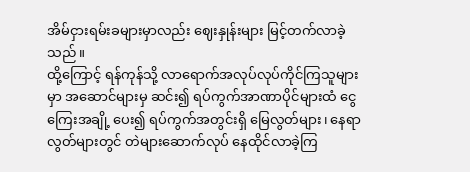အိမ်ငှားရမ်းခများမှာလည်း ဈေးနှုန်းများ မြင့်တက်လာခဲ့သည်။
ထို့ကြောင့် ရန်ကုန်သို့ လာရောက်အလုပ်လုပ်ကိုင်ကြသူများမှာ အဆောင်များမှ ဆင်း၍ ရပ်ကွက်အာဏာပိုင်များထံ ငွေကြေးအချို့ ပေး၍ ရပ်ကွက်အတွင်းရှိ မြေလွတ်များ၊ နေရာလွတ်များတွင် တဲများဆောက်လုပ် နေထိုင်လာခဲ့ကြ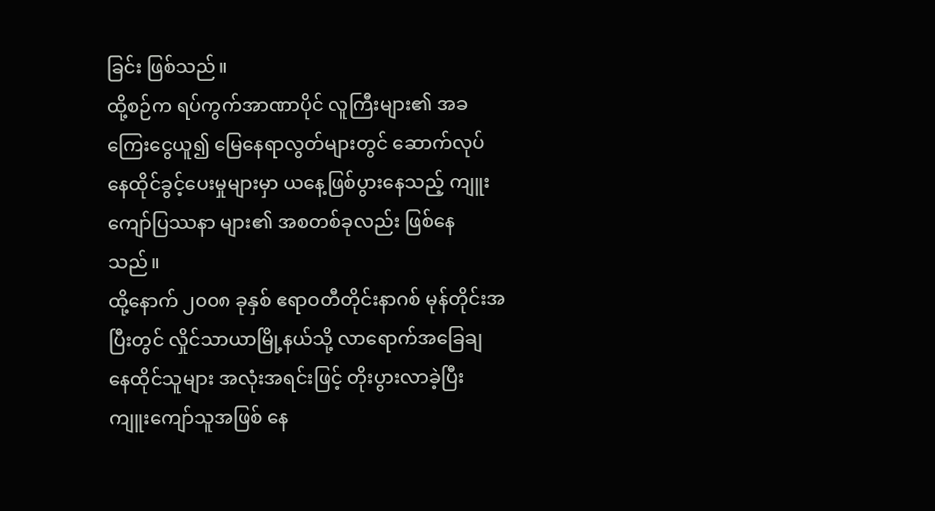ခြင်း ဖြစ်သည်။
ထို့စဉ်က ရပ်ကွက်အာဏာပိုင် လူကြီးများ၏ အခကြေးငွေယူ၍ မြေနေရာလွတ်များတွင် ဆောက်လုပ်နေထိုင်ခွင့်ပေးမှုများမှာ ယနေ့ဖြစ်ပွားနေသည့် ကျူးကျော်ပြဿနာ များ၏ အစတစ်ခုလည်း ဖြစ်နေသည်။
ထို့နောက် ၂၀၀၈ ခုနှစ် ဧရာဝတီတိုင်းနာဂစ် မုန်တိုင်းအပြီးတွင် လှိုင်သာယာမြို့နယ်သို့ လာရောက်အခြေချ နေထိုင်သူများ အလုံးအရင်းဖြင့် တိုးပွားလာခဲ့ပြီး ကျူးကျော်သူအဖြစ် နေ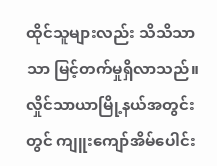ထိုင်သူများလည်း သိသိသာသာ မြင့်တက်မှုရှိလာသည်။
လှိုင်သာယာမြို့နယ်အတွင်းတွင် ကျူးကျော်အိမ်ပေါင်း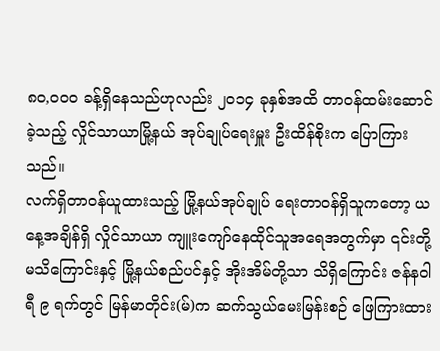၈၀,၀၀၀ ခန့်ရှိနေသည်ဟုလည်း ၂၀၁၄ ခုနှစ်အထိ တာဝန်ထမ်းဆောင်ခဲ့သည့် လှိုင်သာယာမြို့နယ် အုပ်ချုပ်ရေးမှူး ဦးထိန်စိုးက ပြောကြားသည်။
လက်ရှိတာဝန်ယူထားသည့် မြို့နယ်အုပ်ချုပ် ရေးတာဝန်ရှိသူကတော့ ယနေ့အချိန်ရှိ လှိုင်သာယာ ကျူးကျော်နေထိုင်သူအရေအတွက်မှာ ၎င်းတို့မသိကြောင်းနှင့် မြို့နယ်စည်ပင်နှင့် အိုးအိမ်တို့သာ သိရှိကြောင်း ဇန်နဝါရီ ၉ ရက်တွင် မြန်မာတိုင်း(မ်)က ဆက်သွယ်မေးမြန်းစဉ် ဖြေကြားထား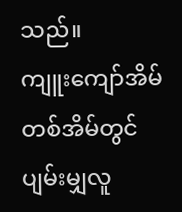သည်။
ကျူးကျော်အိမ်တစ်အိမ်တွင် ပျမ်းမျှလူ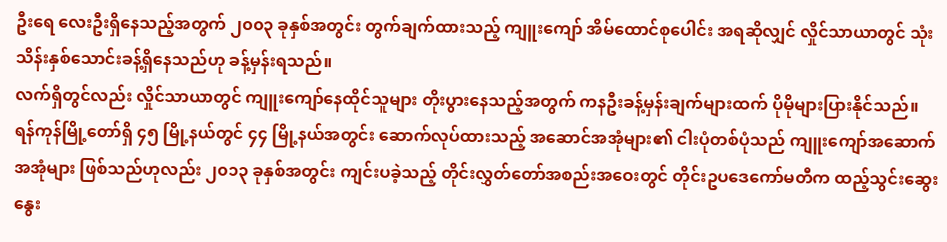ဦးရေ လေးဦးရှိနေသည့်အတွက် ၂၀၀၃ ခုနှစ်အတွင်း တွက်ချက်ထားသည့် ကျူးကျော် အိမ်ထောင်စုပေါင်း အရဆိုလျှင် လှိုင်သာယာတွင် သုံးသိန်းနှစ်သောင်းခန့်ရှိနေသည်ဟု ခန့်မှန်းရသည်။
လက်ရှိတွင်လည်း လှိုင်သာယာတွင် ကျူးကျော်နေထိုင်သူများ တိုးပွားနေသည့်အတွက် ကနဦးခန့်မှန်းချက်များထက် ပိုမိုများပြားနိုင်သည်။
ရန်ကုန်မြို့တော်ရှိ ၄၅ မြို့နယ်တွင် ၄၄ မြို့နယ်အတွင်း ဆောက်လုပ်ထားသည့် အဆောင်အအုံများ၏ ငါးပုံတစ်ပုံသည် ကျူးကျော်အဆောက် အအုံများ ဖြစ်သည်ဟုလည်း ၂၀၁၃ ခုနှစ်အတွင်း ကျင်းပခဲ့သည့် တိုင်းလွှတ်တော်အစည်းအဝေးတွင် တိုင်းဥပဒေကော်မတီက ထည့်သွင်းဆွေးနွေး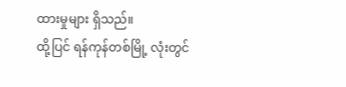ထားမှုများ ရှိသည်။
ထို့ပြင် ရန်ကုန်တစ်မြို့ လုံးတွင်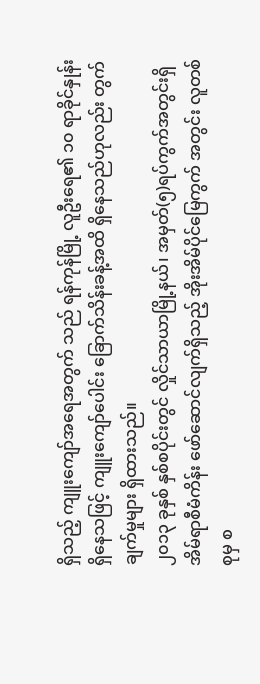ရှိသည့် ကျူးကျော်အရေအတွက် သည် ရန်ကုန်မြို့ လူဦးရေ၏ ၁၀ ရာခိုင်နှုန်း ရှိနေသဖြင့် ကျူးကျော်ပေါင်း ခြောက်သိန်းခန့်အထိ ရှိနေသည်ဟုလည်း တွက်ချက်မှုများ ရှိထားသည်။
၂၀၁၃ ခုနှစ် နှစ်စပိုင်းတွင် လှိုင်သာယာမြို့နယ်၊ အမှတ်(၅)ရပ်ကွက်အတွင်းရှိ အိမ်ရာစီမံကိန်း ဖော်ဆောင်လျက်ရှိသည့် အိုးအိမ်ပိုင်မြေကွက် အတွင်း လူတစ်စုမှ စ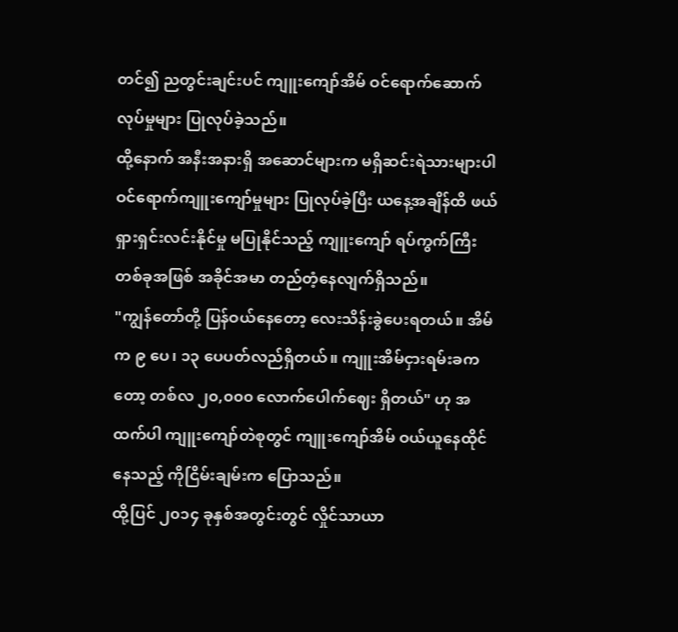တင်၍ ညတွင်းချင်းပင် ကျူးကျော်အိမ် ဝင်ရောက်ဆောက်လုပ်မှုများ ပြုလုပ်ခဲ့သည်။
ထို့နောက် အနီးအနားရှိ အဆောင်များက မရှိဆင်းရဲသားများပါ ဝင်ရောက်ကျူးကျော်မှုများ ပြုလုပ်ခဲ့ပြီး ယနေ့အချိန်ထိ ဖယ်ရှားရှင်းလင်းနိုင်မှု မပြုနိုင်သည့် ကျူးကျော် ရပ်ကွက်ကြီးတစ်ခုအဖြစ် အခိုင်အမာ တည်တံ့နေလျက်ရှိသည်။
"ကျွန်တော်တို့ ပြန်ဝယ်နေတော့ လေးသိန်းခွဲပေးရတယ်။ အိမ်က ၉ ပေ၊ ၁၃ ပေပတ်လည်ရှိတယ်။ ကျူးအိမ်ငှားရမ်းခကတော့ တစ်လ ၂၀,၀၀၀ လောက်ပေါက်ဈေး ရှိတယ်" ဟု အထက်ပါ ကျူးကျော်တဲစုတွင် ကျူးကျော်အိမ် ဝယ်ယူနေထိုင်နေသည့် ကိုငြိမ်းချမ်းက ပြောသည်။
ထို့ပြင် ၂၀၁၄ ခုနှစ်အတွင်းတွင် လှိုင်သာယာ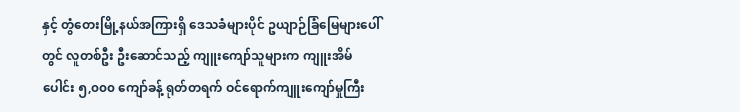နှင့် တွံတေးမြို့နယ်အကြားရှိ ဒေသခံများပိုင် ဥယျာဉ်ခြံမြေများပေါ်တွင် လူတစ်ဦး ဦးဆောင်သည့် ကျူးကျော်သူများက ကျူးအိမ်ပေါင်း ၅,၀၀၀ ကျော်ခန့် ရုတ်တရက် ဝင်ရောက်ကျူးကျော်မှုကြီး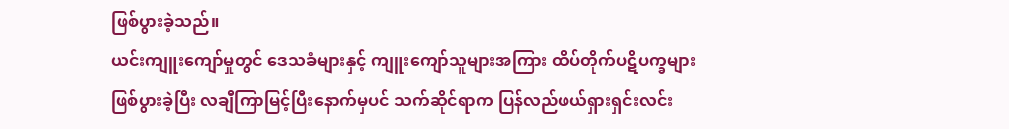ဖြစ်ပွားခဲ့သည်။
ယင်းကျူးကျော်မှုတွင် ဒေသခံများနှင့် ကျူးကျော်သူများအကြား ထိပ်တိုက်ပဋိပက္ခများ ဖြစ်ပွားခဲ့ပြီး လချီကြာမြင့်ပြီးနောက်မှပင် သက်ဆိုင်ရာက ပြန်လည်ဖယ်ရှားရှင်းလင်း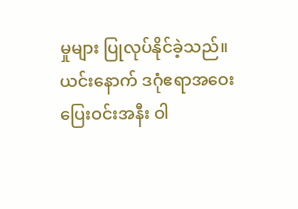မှုများ ပြုလုပ်နိုင်ခဲ့သည်။
ယင်းနောက် ဒဂုံဧရာအဝေးပြေးဝင်းအနီး ဝါ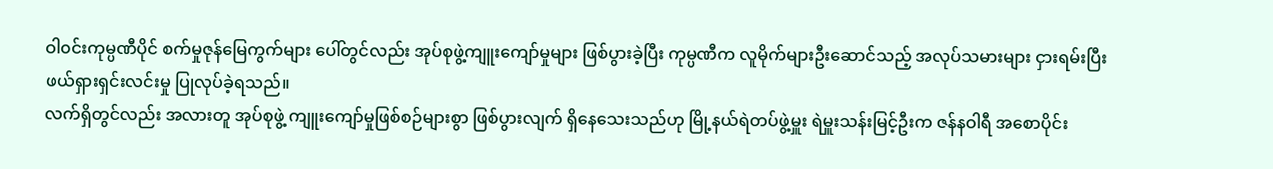ဝါ၀င်းကုမ္ပဏီပိုင် စက်မှုဇုန်မြေကွက်များ ပေါ်တွင်လည်း အုပ်စုဖွဲ့ကျူးကျော်မှုများ ဖြစ်ပွားခဲ့ပြီး ကုမ္ပဏီက လူမိုက်များဦးဆောင်သည့် အလုပ်သမားများ ငှားရမ်းပြီး ဖယ်ရှားရှင်းလင်းမှု ပြုလုပ်ခဲ့ရသည်။
လက်ရှိတွင်လည်း အလားတူ အုပ်စုဖွဲ့ ကျူးကျော်မှုဖြစ်စဉ်များစွာ ဖြစ်ပွားလျက် ရှိနေသေးသည်ဟု မြို့နယ်ရဲတပ်ဖွဲ့မှူး ရဲမှူးသန်းမြင့်ဦးက ဇန်နဝါရီ အစောပိုင်း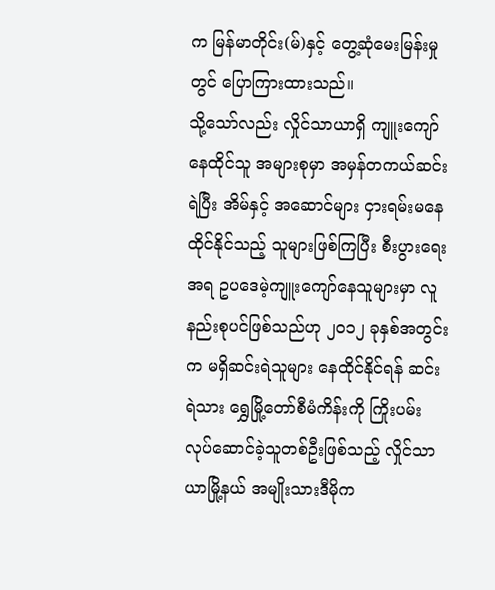က မြန်မာတိုင်း(မ်)နှင့် တွေ့ဆုံမေးမြန်းမှုတွင် ပြောကြားထားသည်။
သို့သော်လည်း လှိုင်သာယာရှိ ကျူးကျော် နေထိုင်သူ အများစုမှာ အမှန်တကယ်ဆင်းရဲပြီး အိမ်နှင့် အဆောင်များ ငှားရမ်းမနေထိုင်နိုင်သည့် သူများဖြစ်ကြပြီး စီးပွားရေးအရ ဥပဒေမဲ့ကျူးကျော်နေသူများမှာ လူနည်းစုပင်ဖြစ်သည်ဟု ၂၀၁၂ ခုနှစ်အတွင်းက မရှိဆင်းရဲသူများ နေထိုင်နိုင်ရန် ဆင်းရဲသား ရွှေမြို့တော်စီမံကိန်းကို ကြိုးပမ်းလုပ်ဆောင်ခဲ့သူတစ်ဦးဖြစ်သည့် လှိုင်သာယာမြို့နယ် အမျိုးသားဒီမိုက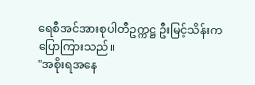ရေစီအင်အားစုပါတီဥက္ကဋ္ဌ ဦးမြင့်သိန်းက ပြောကြားသည်။
"အစိုးရအနေ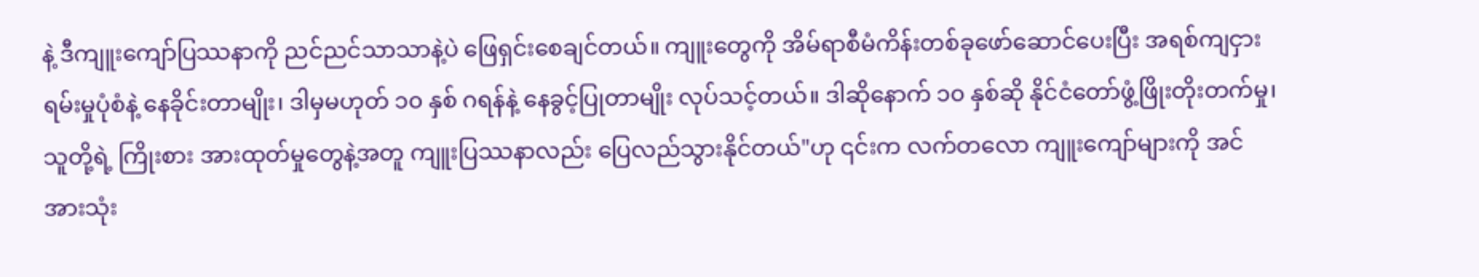နဲ့ ဒီကျူးကျော်ပြဿနာကို ညင်ညင်သာသာနဲ့ပဲ ဖြေရှင်းစေချင်တယ်။ ကျူးတွေကို အိမ်ရာစီမံကိန်းတစ်ခုဖော်ဆောင်ပေးပြီး အရစ်ကျငှားရမ်းမှုပုံစံနဲ့ နေခိုင်းတာမျိုး၊ ဒါမှမဟုတ် ၁၀ နှစ် ဂရန်နဲ့ နေခွင့်ပြုတာမျိုး လုပ်သင့်တယ်။ ဒါဆိုနောက် ၁၀ နှစ်ဆို နိုင်ငံတော်ဖွံ့ဖြိုးတိုးတက်မှု၊ သူတို့ရဲ့ ကြိုးစား အားထုတ်မှုတွေနဲ့အတူ ကျူးပြဿနာလည်း ပြေလည်သွားနိုင်တယ်"ဟု ၎င်းက လက်တလော ကျူးကျော်များကို အင်အားသုံး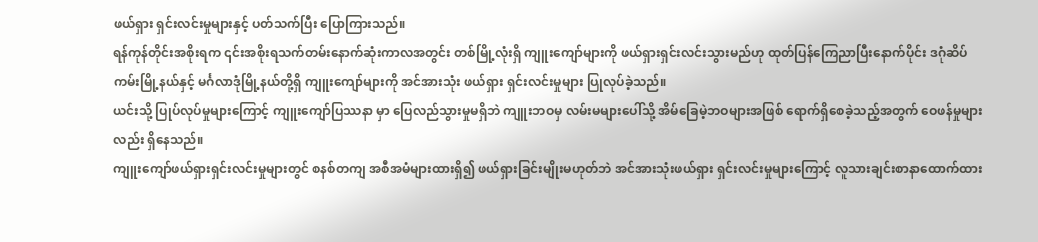ဖယ်ရှား ရှင်းလင်းမှုများနှင့် ပတ်သက်ပြီး ပြောကြားသည်။
ရန်ကုန်တိုင်းအစိုးရက ၎င်းအစိုးရသက်တမ်းနောက်ဆုံးကာလအတွင်း တစ်မြို့လုံးရှိ ကျူးကျော်များကို ဖယ်ရှားရှင်းလင်းသွားမည်ဟု ထုတ်ပြန်ကြေညာပြီးနောက်ပိုင်း ဒဂုံဆိပ်ကမ်းမြို့နယ်နှင့် မင်္ဂလာဒုံမြို့နယ်တို့ရှိ ကျူးကျော်များကို အင်အားသုံး ဖယ်ရှား ရှင်းလင်းမှုများ ပြုလုပ်ခဲ့သည်။
ယင်းသို့ ပြုပ်လုပ်မှုများကြောင့် ကျူးကျော်ပြဿနာ မှာ ပြေလည်သွားမှုမရှိဘဲ ကျူးဘဝမှ လမ်းမများပေါ်သို့ အိမ်ခြေမဲ့ဘဝများအဖြစ် ရောက်ရှိစေခဲ့သည့်အတွက် ဝေဖန်မှုများလည်း ရှိနေသည်။
ကျူးကျော်ဖယ်ရှားရှင်းလင်းမှုများတွင် စနစ်တကျ အစီအမံများထားရှိ၍ ဖယ်ရှားခြင်းမျိုးမဟုတ်ဘဲ အင်အားသုံးဖယ်ရှား ရှင်းလင်းမှုများကြောင့် လူသားချင်းစာနာထောက်ထား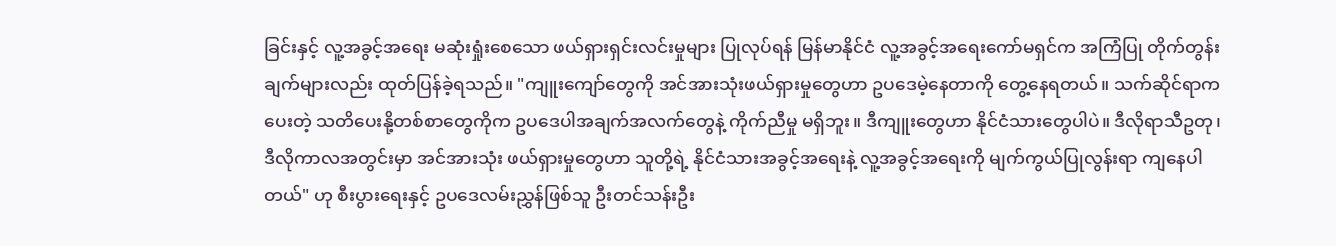ခြင်းနှင့် လူ့အခွင့်အရေး မဆုံးရှုံးစေသော ဖယ်ရှားရှင်းလင်းမှုများ ပြုလုပ်ရန် မြန်မာနိုင်ငံ လူ့အခွင့်အရေးကော်မရှင်က အကြံပြု တိုက်တွန်းချက်များလည်း ထုတ်ပြန်ခဲ့ရသည်။ "ကျူးကျော်တွေကို အင်အားသုံးဖယ်ရှားမှုတွေဟာ ဥပဒေမဲ့နေတာကို တွေ့နေရတယ်။ သက်ဆိုင်ရာက ပေးတဲ့ သတိပေးနို့တစ်စာတွေကိုက ဥပဒေပါအချက်အလက်တွေနဲ့ ကိုက်ညီမှု မရှိဘူး။ ဒီကျူးတွေဟာ နိုင်ငံသားတွေပါပဲ။ ဒီလိုရာသီဥတု၊ ဒီလိုကာလအတွင်းမှာ အင်အားသုံး ဖယ်ရှားမှုတွေဟာ သူတို့ရဲ့ နိုင်ငံသားအခွင့်အရေးနဲ့ လူ့အခွင့်အရေးကို မျက်ကွယ်ပြုလွန်းရာ ကျနေပါတယ်" ဟု စီးပွားရေးနှင့် ဥပဒေလမ်းညွှန်ဖြစ်သူ ဦးတင်သန်းဦး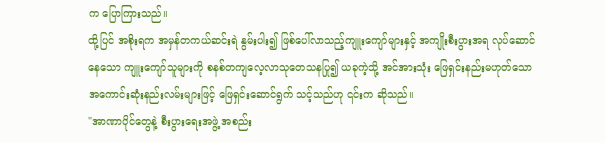က ပြောကြားသည်။
ထို့ပြင် အစိုးရက အမှန်တကယ်ဆင်းရဲ နွမ်းပါး၍ ဖြစ်ပေါ်လာသည့်ကျူးကျော်များနှင့် အကျိုးစီးပွားအရ လုပ်ဆောင်နေသော ကျူးကျော်သူများကို စနစ်တကျလေ့လာသုတေသနပြု၍ ယခုကဲ့သို့ အင်အားသုံး ဖြေရှင်းနည်းမဟုတ်သော အကောင်းဆုံးနည်းလမ်းများဖြင့် ဖြေရှင်းဆောင်ရွက် သင့်သည်ဟု ၎င်းက ဆိုသည်။
"အာဏာပိုင်တွေနဲ့ စီးပွားရေးအဖွဲ့ အစည်း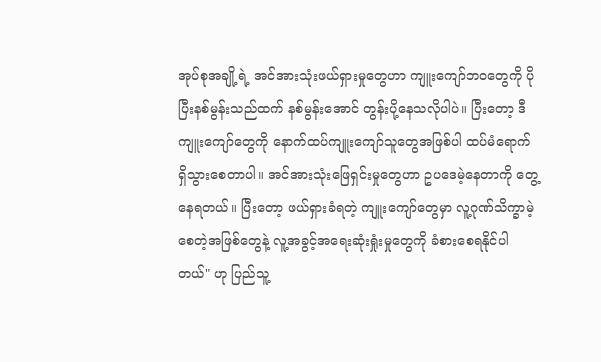အုပ်စုအချို့ရဲ့ အင်အားသုံးဖယ်ရှားမှုတွေဟာ ကျူးကျော်ဘဝတွေကို ပိုပြီးနစ်မွန်းသည်ထက် နစ်မွန်းအောင် တွန်းပို့နေသလိုပါပဲ။ ပြီးတော့ ဒီကျူးကျော်တွေကို နောက်ထပ်ကျူးကျော်သူတွေအဖြစ်ပါ ထပ်မံရောက် ရှိသွားစေတာပါ။ အင်အားသုံးဖြေရှင်းမှုတွေဟာ ဥပဒေမဲ့နေတာကို တွေ့နေရတယ်။ ပြီးတော့ ဖယ်ရှားခံရတဲ့ ကျူးကျော်တွေမှာ လူ့ဂုဏ်သိက္ခာမဲ့စေတဲ့အဖြစ်တွေနဲ့ လူ့အခွင့်အရေးဆုံးရှုံးမှုတွေကို ခံစားစေရနိုင်ပါတယ်" ဟု ပြည်သူ့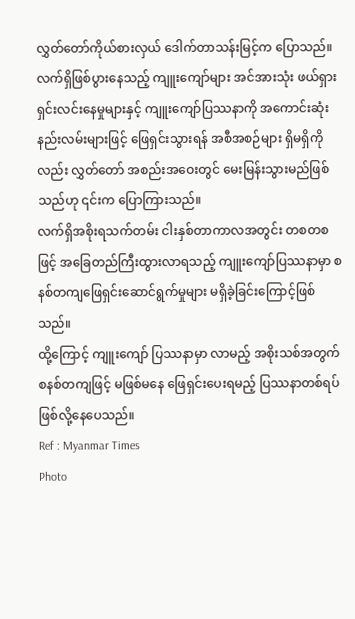လွှတ်တော်ကိုယ်စားလှယ် ဒေါက်တာသန်းမြင့်က ပြောသည်။
လက်ရှိဖြစ်ပွားနေသည့် ကျူးကျော်များ အင်အားသုံး ဖယ်ရှားရှင်းလင်းနေမှုများနှင့် ကျူးကျော်ပြဿနာကို အကောင်းဆုံး နည်းလမ်းများဖြင့် ဖြေရှင်းသွားရန် အစီအစဉ်များ ရှိမရှိကိုလည်း လွှတ်တော် အစည်းအဝေးတွင် မေးမြန်းသွားမည်ဖြစ်သည်ဟု ၎င်းက ပြောကြားသည်။
လက်ရှိအစိုးရသက်တမ်း ငါးနှစ်တာကာလအတွင်း တစတစဖြင့် အခြေတည်ကြီးထွားလာရသည့် ကျူးကျော်ပြဿနာမှာ စနစ်တကျဖြေရှင်းဆောင်ရွက်မှုများ မရှိခဲ့ခြင်းကြောင့်ဖြစ်သည်။
ထို့ကြောင့် ကျူးကျော် ပြဿနာမှာ လာမည့် အစိုးသစ်အတွက် စနစ်တကျဖြင့် မဖြစ်မနေ ဖြေရှင်းပေးရမည့် ပြဿနာတစ်ရပ် ဖြစ်လို့နေပေသည်။
Ref : Myanmar Times
Photo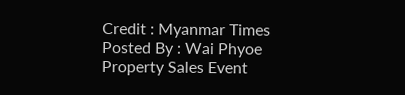Credit : Myanmar Times
Posted By : Wai Phyoe
Property Sales Event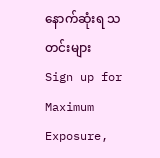နောက်ဆုံးရ သတင်းများ
Sign up for Maximum Exposure,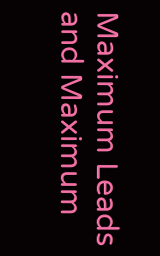Maximum Leads and Maximum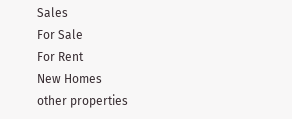Sales
For Sale
For Rent
New Homes
other properties